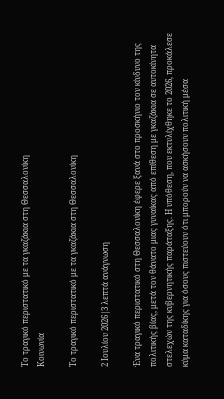Το τραγικό περιστατικό με τα γκαζάκια στη Θεσσαλονίκη
Κοινωνία

Το τραγικό περιστατικό με τα γκαζάκια στη Θεσσαλονίκη

2 Ιουλίου 2026|3 λεπτά ανάγνωση

Ένα τραγικό περιστατικό στη Θεσσαλονίκη έφερε ξανά στο προσκήνιο τον κίνδυνο της πολιτικής βίας, μετά τον θάνατο μιας γυναίκας από επίθεση με γκαζάκια σε αυτοκίνητα στελεχών της κυβερνητικής παράταξης. Η υπόθεση, που εκτυλίχθηκε το 2026, προκάλεσε κύμα καταδίκης για όσους πιστεύουν ότι μπορούν να ασκήσουν πολιτική μέσα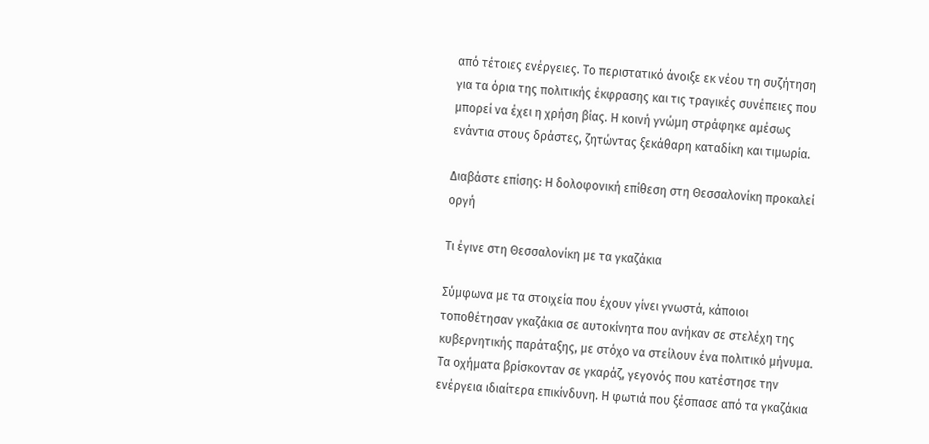από τέτοιες ενέργειες. Το περιστατικό άνοιξε εκ νέου τη συζήτηση για τα όρια της πολιτικής έκφρασης και τις τραγικές συνέπειες που μπορεί να έχει η χρήση βίας. Η κοινή γνώμη στράφηκε αμέσως ενάντια στους δράστες, ζητώντας ξεκάθαρη καταδίκη και τιμωρία.

Διαβάστε επίσης: Η δολοφονική επίθεση στη Θεσσαλονίκη προκαλεί οργή

Τι έγινε στη Θεσσαλονίκη με τα γκαζάκια

Σύμφωνα με τα στοιχεία που έχουν γίνει γνωστά, κάποιοι τοποθέτησαν γκαζάκια σε αυτοκίνητα που ανήκαν σε στελέχη της κυβερνητικής παράταξης, με στόχο να στείλουν ένα πολιτικό μήνυμα. Τα οχήματα βρίσκονταν σε γκαράζ, γεγονός που κατέστησε την ενέργεια ιδιαίτερα επικίνδυνη. Η φωτιά που ξέσπασε από τα γκαζάκια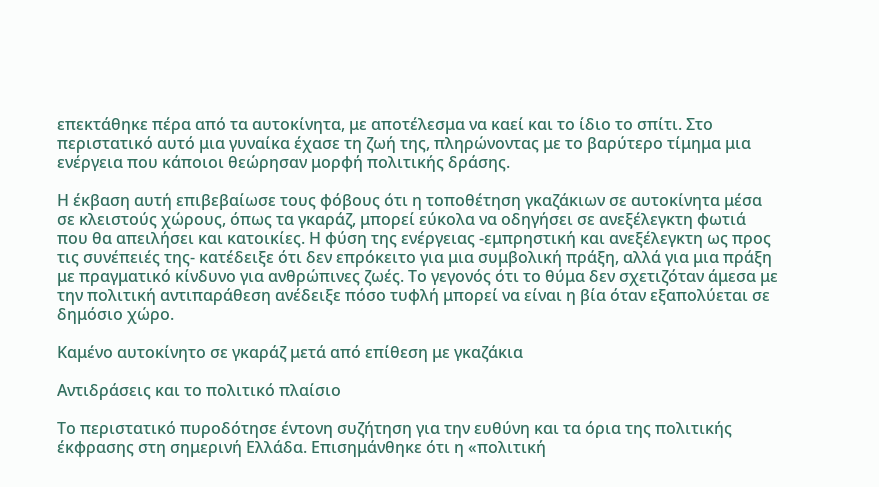επεκτάθηκε πέρα από τα αυτοκίνητα, με αποτέλεσμα να καεί και το ίδιο το σπίτι. Στο περιστατικό αυτό μια γυναίκα έχασε τη ζωή της, πληρώνοντας με το βαρύτερο τίμημα μια ενέργεια που κάποιοι θεώρησαν μορφή πολιτικής δράσης.

Η έκβαση αυτή επιβεβαίωσε τους φόβους ότι η τοποθέτηση γκαζάκιων σε αυτοκίνητα μέσα σε κλειστούς χώρους, όπως τα γκαράζ, μπορεί εύκολα να οδηγήσει σε ανεξέλεγκτη φωτιά που θα απειλήσει και κατοικίες. Η φύση της ενέργειας -εμπρηστική και ανεξέλεγκτη ως προς τις συνέπειές της- κατέδειξε ότι δεν επρόκειτο για μια συμβολική πράξη, αλλά για μια πράξη με πραγματικό κίνδυνο για ανθρώπινες ζωές. Το γεγονός ότι το θύμα δεν σχετιζόταν άμεσα με την πολιτική αντιπαράθεση ανέδειξε πόσο τυφλή μπορεί να είναι η βία όταν εξαπολύεται σε δημόσιο χώρο.

Καμένο αυτοκίνητο σε γκαράζ μετά από επίθεση με γκαζάκια

Αντιδράσεις και το πολιτικό πλαίσιο

Το περιστατικό πυροδότησε έντονη συζήτηση για την ευθύνη και τα όρια της πολιτικής έκφρασης στη σημερινή Ελλάδα. Επισημάνθηκε ότι η «πολιτική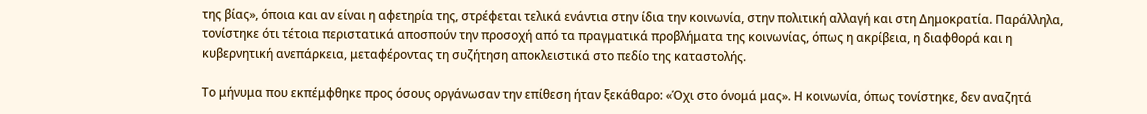της βίας», όποια και αν είναι η αφετηρία της, στρέφεται τελικά ενάντια στην ίδια την κοινωνία, στην πολιτική αλλαγή και στη Δημοκρατία. Παράλληλα, τονίστηκε ότι τέτοια περιστατικά αποσπούν την προσοχή από τα πραγματικά προβλήματα της κοινωνίας, όπως η ακρίβεια, η διαφθορά και η κυβερνητική ανεπάρκεια, μεταφέροντας τη συζήτηση αποκλειστικά στο πεδίο της καταστολής.

Το μήνυμα που εκπέμφθηκε προς όσους οργάνωσαν την επίθεση ήταν ξεκάθαρο: «Όχι στο όνομά μας». Η κοινωνία, όπως τονίστηκε, δεν αναζητά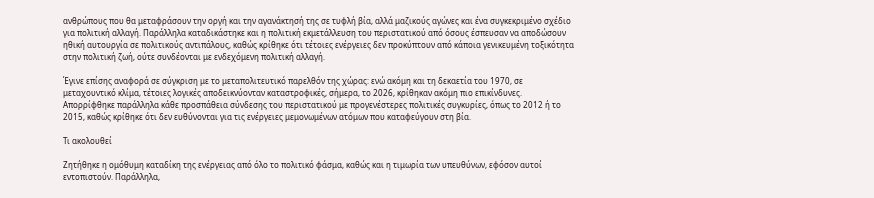ανθρώπους που θα μεταφράσουν την οργή και την αγανάκτησή της σε τυφλή βία, αλλά μαζικούς αγώνες και ένα συγκεκριμένο σχέδιο για πολιτική αλλαγή. Παράλληλα καταδικάστηκε και η πολιτική εκμετάλλευση του περιστατικού από όσους έσπευσαν να αποδώσουν ηθική αυτουργία σε πολιτικούς αντιπάλους, καθώς κρίθηκε ότι τέτοιες ενέργειες δεν προκύπτουν από κάποια γενικευμένη τοξικότητα στην πολιτική ζωή, ούτε συνδέονται με ενδεχόμενη πολιτική αλλαγή.

Έγινε επίσης αναφορά σε σύγκριση με το μεταπολιτευτικό παρελθόν της χώρας: ενώ ακόμη και τη δεκαετία του 1970, σε μεταχουντικό κλίμα, τέτοιες λογικές αποδεικνύονταν καταστροφικές, σήμερα, το 2026, κρίθηκαν ακόμη πιο επικίνδυνες. Απορρίφθηκε παράλληλα κάθε προσπάθεια σύνδεσης του περιστατικού με προγενέστερες πολιτικές συγκυρίες, όπως το 2012 ή το 2015, καθώς κρίθηκε ότι δεν ευθύνονται για τις ενέργειες μεμονωμένων ατόμων που καταφεύγουν στη βία.

Τι ακολουθεί

Ζητήθηκε η ομόθυμη καταδίκη της ενέργειας από όλο το πολιτικό φάσμα, καθώς και η τιμωρία των υπευθύνων, εφόσον αυτοί εντοπιστούν. Παράλληλα,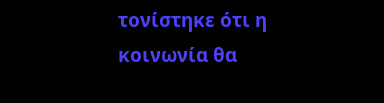τονίστηκε ότι η κοινωνία θα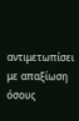αντιμετωπίσει με απαξίωση όσους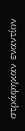στράφηκαν εναντίον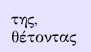της, θέτοντας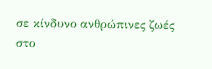σε κίνδυνο ανθρώπινες ζωές στο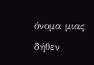όνομα μιας δήθεν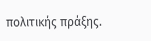πολιτικής πράξης.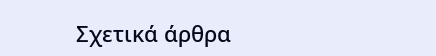Σχετικά άρθρα